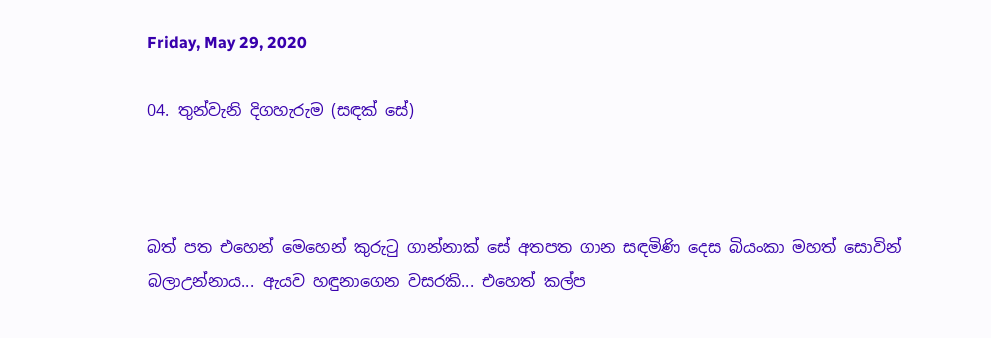Friday, May 29, 2020

04. තුන්වැනි දිගහැරුම (සඳක් සේ)



බත් පත එහෙන් මෙහෙන් කුරුටු ගාන්නාක් සේ අතපත ගාන සඳමිණි දෙස බියංකා මහත් සොවින් බලාඋන්නාය... ඇයව හඳුනාගෙන වසරකි... එහෙත් කල්ප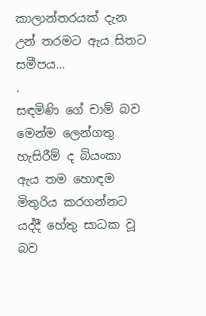කාලාන්තරයක් දැන උන් තරමට ඇය සිතට සමීපය...
.
සඳමිණි ගේ චාම් බව මෙන්ම ලෙන්ගතු හැසිරීම් ද බියංකා ඇය තම හොඳම මිතුරිය කරගන්නට යද්දී හේතු සාධක වූ බව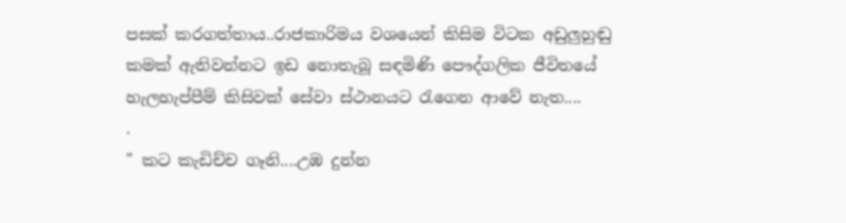පසක් කරගත්තාය..රාජකාරිමය වශයෙන් කිසිම විටක අඩුලුහුඬු කමක් ඇතිවන්නට ඉඩ නොතැබූ සඳමිණි පෞද්ගලික ජීවිතයේ හැලහැප්පීම් කිසිවක් සේවා ස්ථානයට රැගෙන ආවේ නැත....
.
" කට කැඩිච්ච ගෑනි....උඹ දුන්න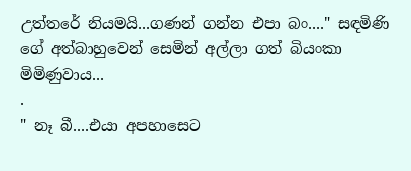උත්තරේ නියමයි...ගණන් ගන්න එපා බං...." සඳමිණි ගේ අත්බාහුවෙන් සෙමින් අල්ලා ගත් බියංකා මිමිණුවාය...
.
" නෑ බී....එයා අපහාසෙට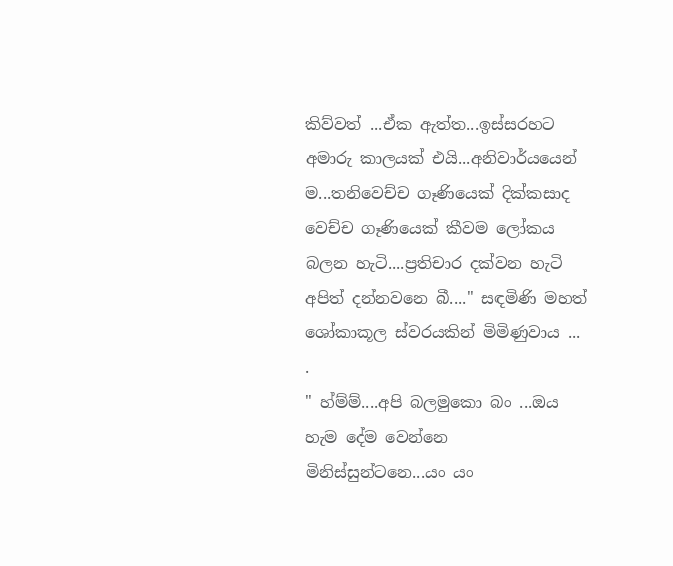කිව්වත් ...ඒක ඇත්ත...ඉස්සරහට අමාරු කාලයක් එයි...අනිවාර්යයෙන් ම...තනිවෙච්ච ගෑණියෙක් දික්කසාද වෙච්ච ගෑණියෙක් කීවම ලෝකය බලන හැටි....ප්‍රතිචාර දක්වන හැටි අපිත් දන්නවනෙ බී...." සඳමිණි මහත් ශෝකාකූල ස්වරයකින් මිමිණුවාය ...
.
" හ්ම්ම්....අපි බලමුකො බං ...ඔය හැම දේම වෙන්නෙ මිනිස්සුන්ටනෙ...යං යං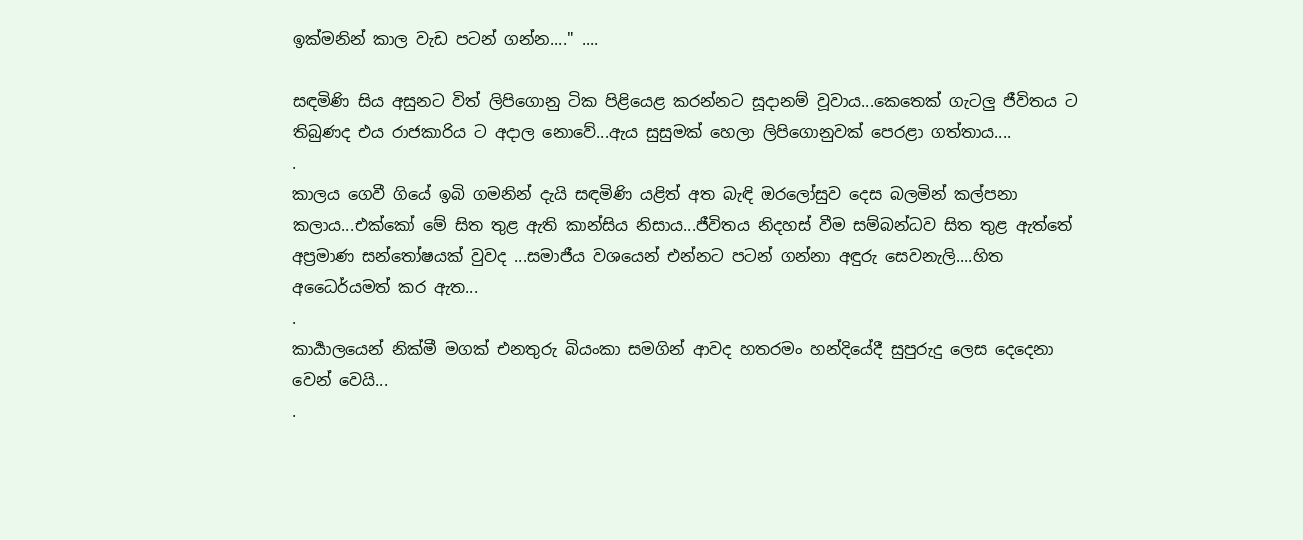ඉක්මනින් කාල වැඩ පටන් ගන්න...." ....

සඳමිණි සිය අසුනට විත් ලිපිගොනු ටික පිළියෙළ කරන්නට සූදානම් වූවාය...කෙතෙක් ගැටලු ජීවිතය ට තිබුණද එය රාජකාරිය ට අදාල නොවේ...ඇය සුසුමක් හෙලා ලිපිගොනුවක් පෙරළා ගත්තාය....
.
කාලය ගෙවී ගියේ ඉබි ගමනින් දැයි සඳමිණි යළිත් අත බැඳි ඔරලෝසුව දෙස බලමින් කල්පනා කලාය...එක්කෝ මේ සිත තුළ ඇති කාන්සිය නිසාය...ජීවිතය නිදහස් වීම සම්බන්ධව සිත තුළ ඇත්තේ අප්‍රමාණ සන්තෝෂයක් වුවද ...සමාජීය වශයෙන් එන්නට පටන් ගන්නා අඳුරු සෙවනැලි....හිත අධෛර්යමත් කර ඇත...
.
කාර්‍යාලයෙන් නික්මී මගක් එනතුරු බියංකා සමගින් ආවද හතරමං හන්දියේදී සුපුරුදු ලෙස දෙදෙනා වෙන් වෙයි...
.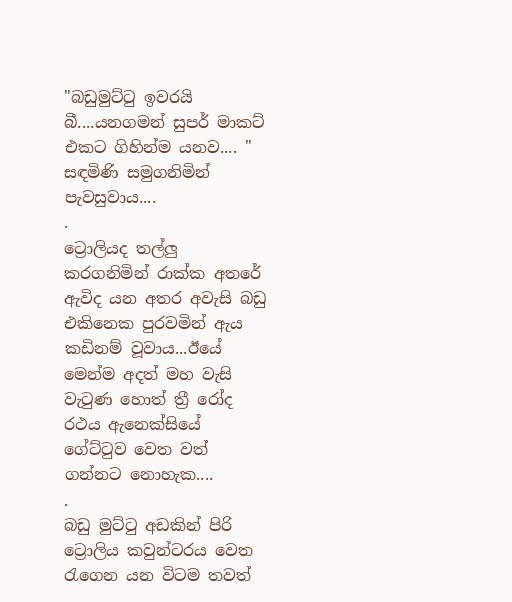"බඩුමුට්ටු ඉවරයි බී....යනගමන් සුපර් මාකට් එකට ගිහින්ම යනව.... "
සඳමිණි සමුගනිමින් පැවසුවාය....
.
ට්‍රොලියද තල්ලු කරගනිමින් රාක්ක අතරේ ඇවිද යන අතර අවැසි බඩු එකිනෙක පුරවමින් ඇය කඩිනම් වූවාය...ඊයේ මෙන්ම අදත් මහ වැසි වැටුණ හොත් ත්‍රී රෝද රථය ඇනෙක්සියේ ගේට්ටුව වෙත වත් ගන්නට නොහැක....
.
බඩු මුට්ටු අඩකින් පිරි ට්‍රොලිය කවුන්ටරය වෙත රැගෙන යන විටම තවත්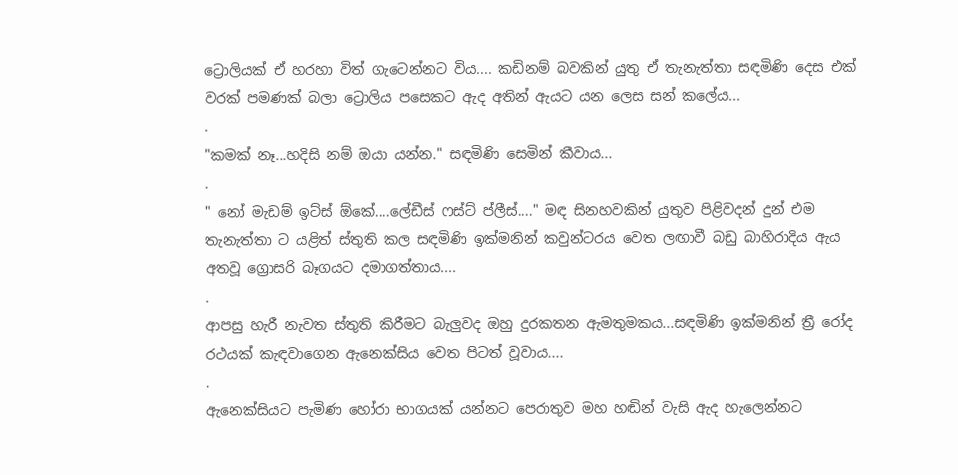ට්‍රොලියක් ඒ හරහා විත් ගැටෙන්නට විය.... කඩිනම් බවකින් යුතු ඒ තැනැත්තා සඳමිණි දෙස එක් වරක් පමණක් බලා ට්‍රොලිය පසෙකට ඇද අතින් ඇයට යන ලෙස සන් කලේය...
.
"කමක් නෑ...හදිසි නම් ඔයා යන්න." සඳමිණි සෙමින් කීවාය...
.
" නෝ මැඩම් ඉට්ස් ඕකේ....ලේඩීස් ෆස්ට් ප්ලීස්...." මඳ සිනහවකින් යුතුව පිළිවදන් දුන් එම තැනැත්තා ට යළිත් ස්තුති කල සඳමිණි ඉක්මනින් කවුන්ටරය වෙත ලඟාවී බඩු බාහිරාදිය ඇය අතවූ ග්‍රොසරි බෑගයට දමාගත්තාය....
.
ආපසු හැරී නැවත ස්තුති කිරීමට බැලුවද ඔහු දුරකතන ඇමතුමකය...සඳමිණි ඉක්මනින් ත්‍රී රෝද රථයක් කැඳවාගෙන ඇනෙක්සිය වෙත පිටත් වූවාය....
.
ඇනෙක්සියට පැමිණ හෝරා භාගයක් යන්නට පෙරාතුව මහ හඬින් වැසි ඇද හැලෙන්නට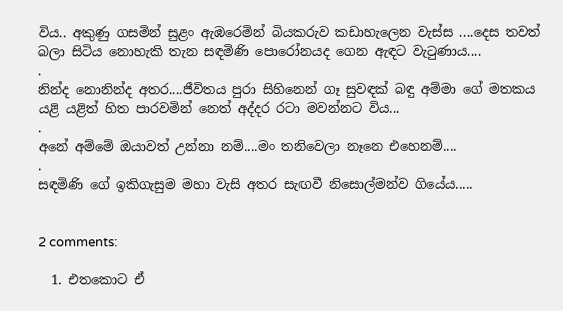විය.. අකුණු ගසමින් සුළං ඇඹරෙමින් බියකරුව කඩාහැලෙන වැස්ස ....දෙස තවත් බලා සිටිය නොහැකි තැන සඳමිණි පොරෝනයද ගෙන ඇඳට වැටුණාය....
.
නින්ද නොනින්ද අතර....ජීවිතය පුරා සිහිනෙන් ගෑ සුවඳක් බඳු අම්මා ගේ මතකය යළි යළිත් හිත පාරවමින් නෙත් අද්දර රටා මවන්නට විය...
.
අනේ අම්මේ ඔයාවත් උන්නා නම්....මං තනිවෙලා නෑනෙ එහෙනම්....
.
සඳමිණි ගේ ඉකිගැසුම මහා වැසි අතර සැඟවී නිසොල්මන්ව ගියේය.....


2 comments:

  1. එතකොට ඒ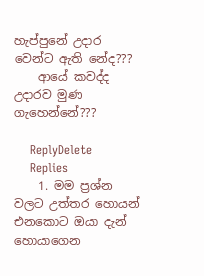හැප්පුනේ උදාර වෙන්ට ඇති නේද???
    ආයේ කවද්ද උදාරව මුණ ගැහෙන්නේ???

    ReplyDelete
    Replies
    1. මම ප්‍රශ්න වලට උත්තර හොයන් එනකොට ඔයා දැන් හොයාගෙන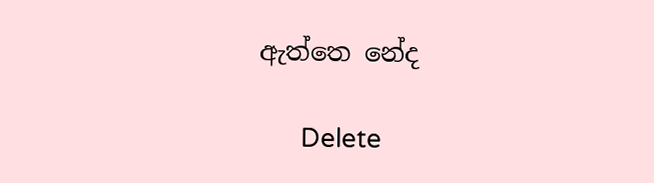ඇත්තෙ නේද

      Delete